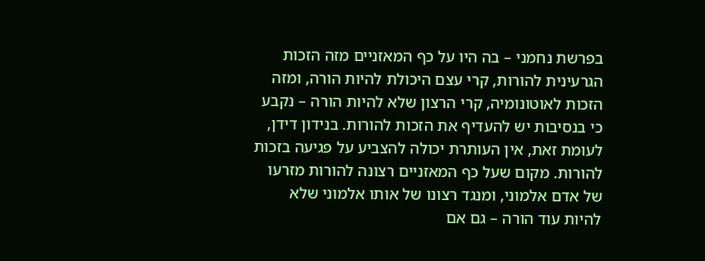בפרשת נחמני – בה היו על כף המאזניים מזה הזכות הגרעינית להורות, קרי עצם היכולת להיות הורה, ומזה הזכות לאוטונומיה, קרי הרצון שלא להיות הורה – נקבע כי בנסיבות יש להעדיף את הזכות להורות. בנידון דידן, לעומת זאת, אין העותרת יכולה להצביע על פגיעה בזכות להורות. מקום שעל כף המאזניים רצונה להורות מזרעו של אדם אלמוני, ומנגד רצונו של אותו אלמוני שלא להיות עוד הורה – גם אם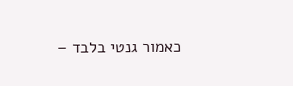כאמור גנטי בלבד –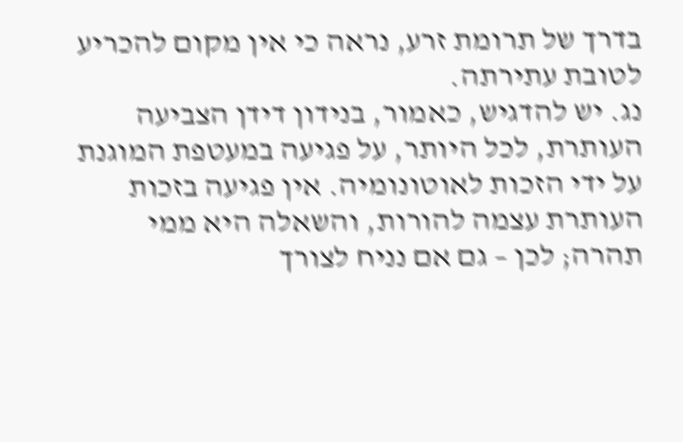בדרך של תרומת זרע, נראה כי אין מקום להכריע לטובת עתירתה.
נג. יש להדגיש, כאמור, בנידון דידן הצביעה העותרת, לכל היותר, על פגיעה במעטפת המוגנת על ידי הזכות לאוטונומיה. אין פגיעה בזכות העותרת עצמה להורות, והשאלה היא ממי תהרה; לכן – גם אם נניח לצורך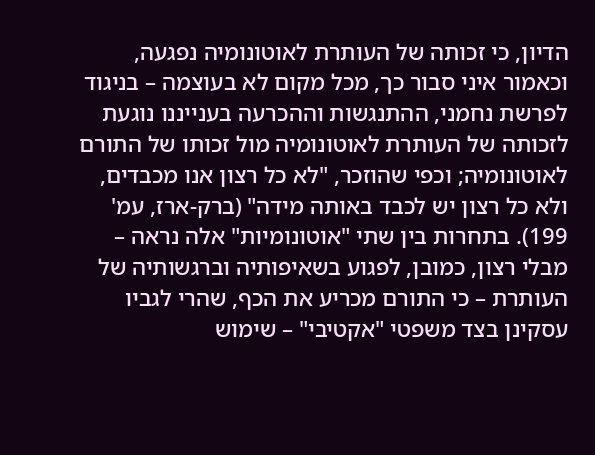הדיון, כי זכותה של העותרת לאוטונומיה נפגעה, וכאמור איני סבור כך, מכל מקום לא בעוצמה – בניגוד לפרשת נחמני, ההתנגשות וההכרעה בענייננו נוגעת לזכותה של העותרת לאוטונומיה מול זכותו של התורם לאוטונומיה; וכפי שהוזכר, "לא כל רצון אנו מכבדים, ולא כל רצון יש לכבד באותה מידה" (ברק-ארז, עמ' 199). בתחרות בין שתי "אוטונומיות" אלה נראה – מבלי רצון, כמובן, לפגוע בשאיפותיה וברגשותיה של העותרת – כי התורם מכריע את הכף, שהרי לגביו עסקינן בצד משפטי "אקטיבי" – שימוש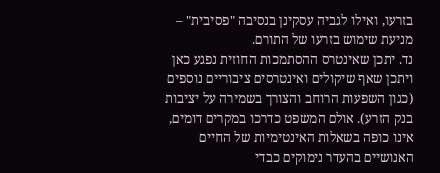בזרעו, ואילו לגביה עסקינן בנסיבה "פסיבית" – מניעת שימוש בזרעו של התורם.
נד. יתכן שאינטרס ההסתמכות החוזית נפגע כאן ויתכן שאף שיקולים ואינטרסים ציבוריים נוספים (כגון השפעות הרוחב והצורך בשמירה על יציבות בנק הזרע). אולם המשפט כדרכו במקרים דומים, אינו כופה בשאלות האינטימיות של החיים האנושיים בהעדר נימוקים כבדי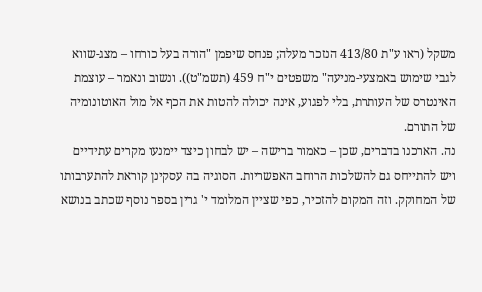משקל (ראו ע"ת 413/80 הנזכר מעלה; פנחס שיפמן "הורה בעל כורחו – מצג-שווא לגבי שימוש באמצעי-מניעה" משפטים י"ח 459 (תשמ"ט)). ונשוב ונאמר – עוצמת האינטרס של העותרת, בלי לפגוע, אינה יכולה להטות את הכף אל מול האוטונומיה של התורם.
נה. הארכנו בדברים, שכן – כאמור ברישה – יש לבחון כיצד יימנעו מקרים עתידיים ויש להתייחס גם להשלכות הרוחב האפשריות. הסוגיה בה עסקינן קוראת להתערבותו של המחוקק. וזה המקום להזכיר, כפי שציין המלומד י' גרין בספר נוסף שכתב בנושא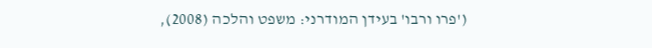('פרו ורבו' בעידן המודרני: משפט והלכה (2008),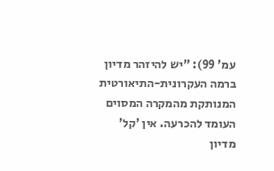עמ' 99): "יש להיזהר מדיון ברמה העקרונית-התיאורטית המנותקת מהמקרה המסוים העומד להכרעה. אין 'קל' מדיון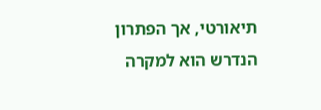תיאורטי, אך הפתרון הנדרש הוא למקרה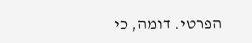הפרטי. דומה, כי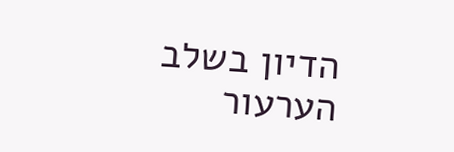הדיון בשלב הערעור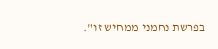בפרשת נחמני ממחיש זו".